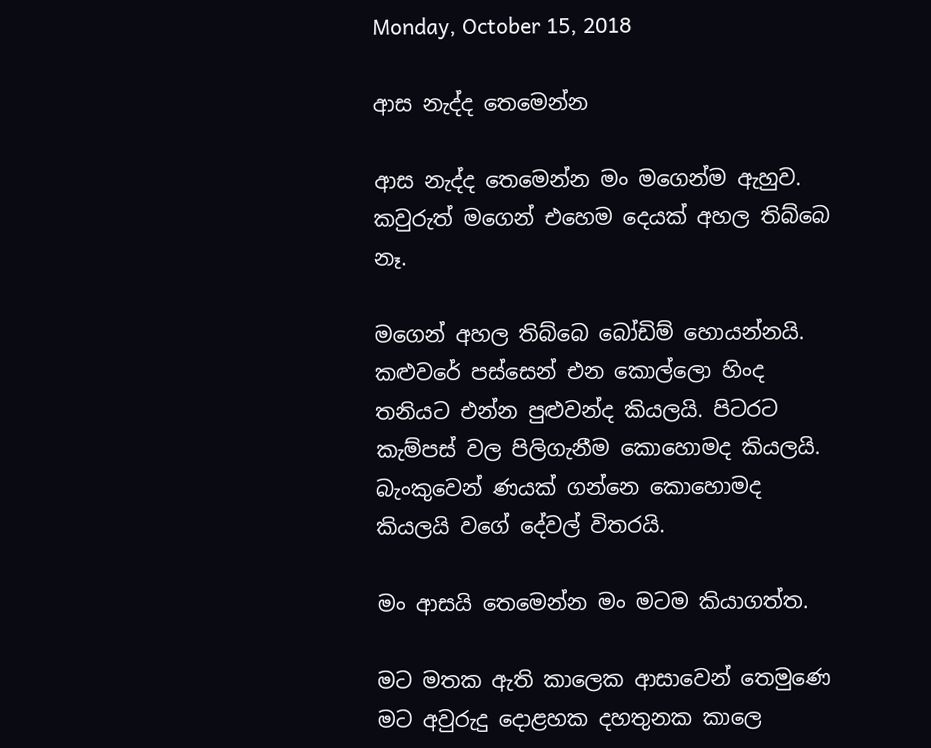Monday, October 15, 2018

ආස නැද්ද තෙමෙන්න

ආස නැද්ද තෙමෙන්න මං මගෙන්ම ඇහුව. කවුරුත් මගෙන් එහෙම දෙයක් අහල තිබ්බෙ නෑ.

මගෙන් අහල තිබ්බෙ බෝඩිම් හොයන්නයි. කළුවරේ පස්සෙන් එන කොල්ලො හිංද තනියට එන්න පුළුවන්ද කියලයි. පිටරට කැම්පස් වල පිලිගැනීම කොහොමද කියලයි. බැංකුවෙන් ණයක් ගන්නෙ කොහොමද කියලයි වගේ දේවල් විතරයි.

මං ආසයි තෙමෙන්න මං මටම කියාගත්ත.

මට මතක ඇති කාලෙක ආසාවෙන් තෙමුණෙ මට අවුරුදු දොළහක දහතුනක කාලෙ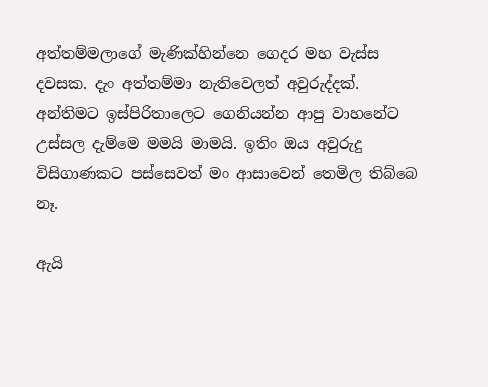අත්තම්මලාගේ මැණික්හින්නෙ ගෙදර මහ වැස්ස දවසක. දැං අත්තම්මා නැතිවෙලත් අවුරුද්දක්. අන්තිමට ඉස්පිරිතාලෙට ගෙනියන්න ආපු වාහනේට උස්සල දැම්මෙ මමයි මාමයි. ඉතිං ඔය අවුරුදු විසිගාණකට පස්සෙවත් මං ආසාවෙන් තෙමිල තිබ්බෙ නෑ.

ඇයි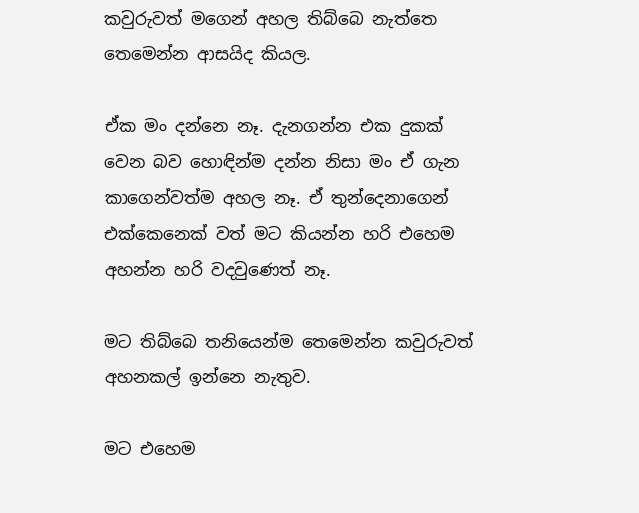කවුරුවත් මගෙන් අහල තිබ්බෙ නැත්තෙ තෙමෙන්න ආසයිද කියල.

ඒක මං දන්නෙ නෑ. දැනගන්න එක දුකක් වෙන බව හොඳින්ම දන්න නිසා මං ඒ ගැන කාගෙන්වත්ම අහල නෑ. ඒ තුන්දෙනාගෙන් එක්කෙනෙක් වත් මට කියන්න හරි එහෙම අහන්න හරි වදවුණෙත් නෑ.

මට තිබ්බෙ තනියෙන්ම තෙමෙන්න කවුරුවත් අහනකල් ඉන්නෙ නැතුව.

මට එහෙම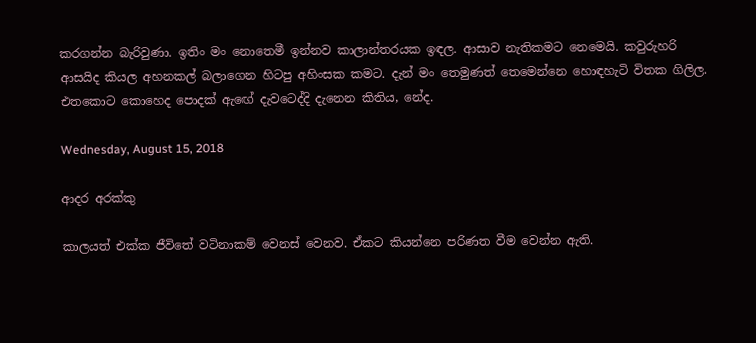කරගන්න බැරිවුණා. ඉතිං මං නොතෙමී ඉන්නව කාලාන්තරයක ඉඳල. ආසාව නැතිකමට නෙමෙයි. කවුරුහරි ආසයිද කියල අහනකල් බලාගෙන හිටපු අහිංසක කමට. දැන් මං තෙමුණත් තෙමෙන්නෙ හොඳහැටි විතක ගිලිල. එතකොට කොහෙද පොදක් ඇඟේ දැවටෙද්දි දැනෙන කිතිය, නේද.

Wednesday, August 15, 2018

ආදර අරක්කු

කාලයත් එක්ක ජීවිතේ වටිනාකම් වෙනස් වෙනව. ඒකට කියන්නෙ පරිණත වීම වෙන්න ඇති.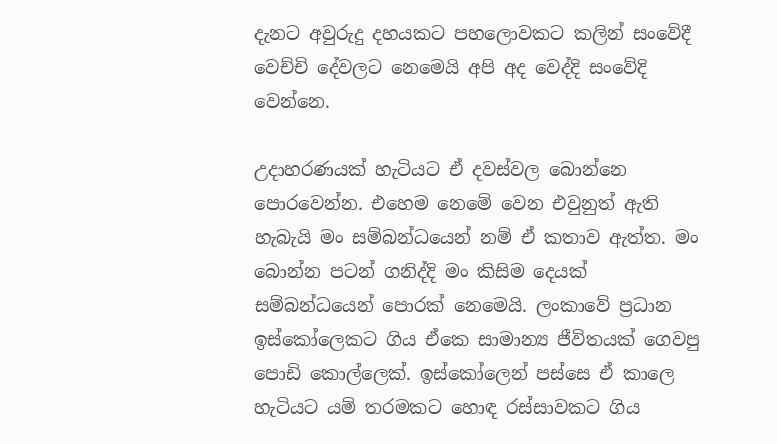දැනට අවුරුදු දහයකට පහලොවකට කලින් සංවේදී වෙච්චි දේවලට නෙමෙයි අපි අද වෙද්දි සංවේදි වෙන්නෙ.

උදාහරණයක් හැටියට ඒ දවස්වල බොන්නෙ පොරවෙන්න. එහෙම නෙමේ වෙන එවුනුත් ඇති හැබැයි මං සම්බන්ධයෙන් නම් ඒ කතාව ඇත්ත. මං බොන්න පටන් ගනිද්දි මං කිසිම දෙයක් සම්බන්ධයෙන් පොරක් නෙමෙයි. ලංකාවේ ප්‍රධාන ඉස්කෝලෙකට ගිය ඒකෙ සාමාන්‍ය ජීවිතයක් ගෙවපු පොඩි කොල්ලෙක්. ඉස්කෝලෙන් පස්සෙ ඒ කාලෙ හැටියට යම් තරමකට හොඳ රස්සාවකට ගිය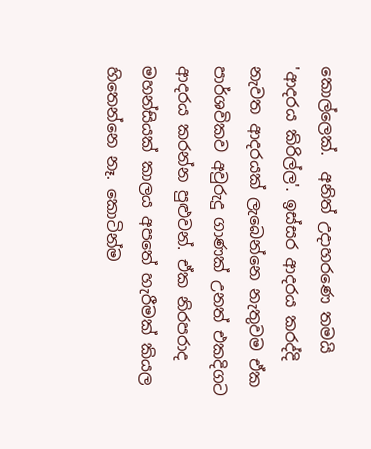කොල්ලෙක්.  අනිත් උදාහරණෙ තමයි 'ආදරය කිරිල්ල'. ඉස්සර ආදරය කරද්දි නැවත ආදරයක් ලැබෙන්නෙ නැතුවම ඒක පාර්ශවිකව අවුරුදු ගාණක් උනත් එකදිගට ආදරය කරන්න පුළුවන්. ඒක නිරපරාද මහන්සියක් කාලය අපතේ හැරීමක් කියල හිතෙන්නෙ නෑ. කොටින්ම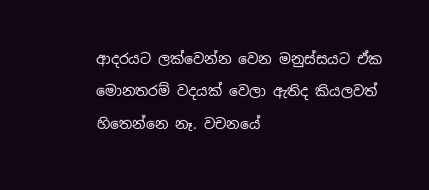ආදරයට ලක්වෙන්න වෙන මනුස්සයට ඒක මොනතරම් වදයක් වෙලා ඇතිද කියලවත් හිතෙන්නෙ නෑ. වචනයේ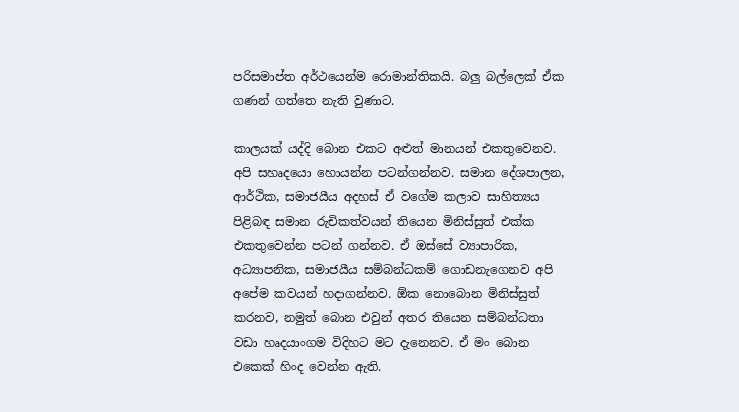පරිසමාප්ත අර්ථයෙන්ම රොමාන්තිකයි. බලු බල්ලෙක් ඒක ගණන් ගත්තෙ නැති වුණාට.

කාලයක් යද්දි බොන එකට අළුත් මානයන් එකතුවෙනව. අපි සහෘදයො හොයන්න පටන්ගන්නව. සමාන දේශපාලන, ආර්ථික, සමාජයීය අදහස් ඒ වගේම කලාව සාහිත්‍යය පිළිබඳ සමාන රුචිකත්වයන් තියෙන මිනිස්සුත් එක්ක එකතුවෙන්න පටන් ගන්නව. ඒ ඔස්සේ ව්‍යාපාරික, අධ්‍යාපනික, සමාජයීය සම්බන්ධකම් ගොඩනැගෙනව අපි අපේම කවයන් හදාගන්නව. ඕක නොබොන මිනිස්සුත් කරනව, නමුත් බොන එවුන් අතර තියෙන සම්බන්ධතා වඩා හෘදයාංගම විදිහට මට දැනෙනව. ඒ මං බොන එකෙක් හිංද වෙන්න ඇති.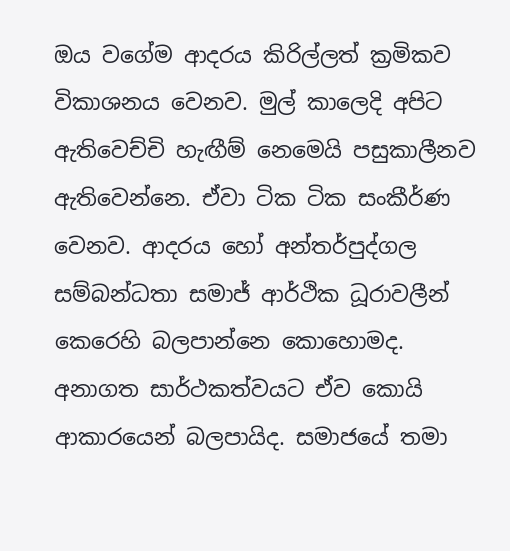ඔය වගේම ආදරය කිරිල්ලත් ක්‍රමිකව විකාශනය වෙනව. මුල් කාලෙදි අපිට ඇතිවෙච්චි හැඟීම් නෙමෙයි පසුකාලීනව ඇතිවෙන්නෙ. ඒවා ටික ටික සංකීර්ණ වෙනව. ආදරය හෝ අන්තර්පුද්ගල සම්බන්ධතා සමාජ් ආර්ථික ධූරාවලීන් කෙරෙහි බලපාන්නෙ කොහොමද. අනාගත සාර්ථකත්වයට ඒව කොයි ආකාරයෙන් බලපායිද. සමාජයේ තමා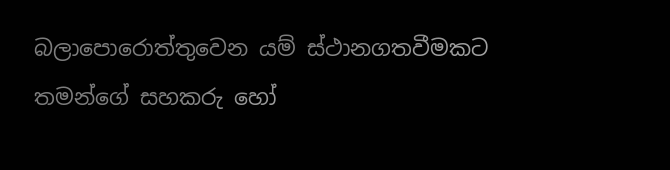බලාපොරොත්තුවෙන යම් ස්ථානගතවීමකට තමන්ගේ සහකරු හෝ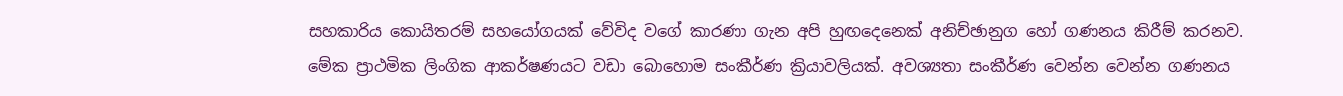සහකාරිය කොයිතරම් සහයෝගයක් වේවිද වගේ කාරණා ගැන අපි හුඟදෙනෙක් අනිච්ඡානුග හෝ ගණනය කිරීම් කරනව. මේක ප්‍රාථමික ලිංගික ආකර්ෂණයට වඩා බොහොම සංකීර්ණ ක්‍රියාවලියක්. අවශ්‍යතා සංකීර්ණ වෙන්න වෙන්න ගණනය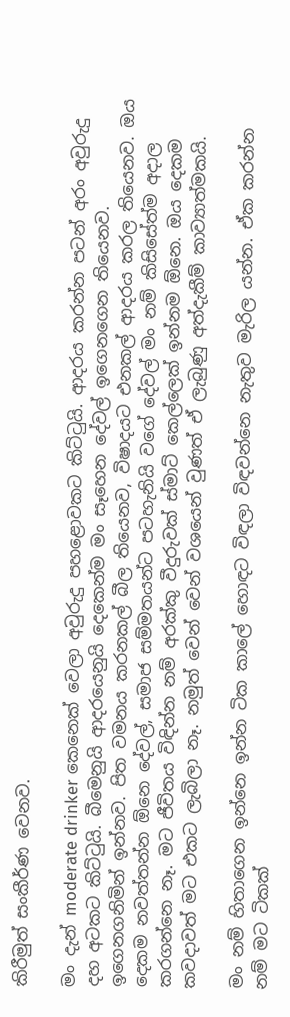කිරීමුත් සංකීර්ණ වෙනව.

මං දැන් moderate drinker කෙනෙක් වෙලා අවුරුදු පහළොවකට කිට්ටුයි. ආදරය කරන්න පටන් අරං අවුරුදු දහ අටකට කිට්ටුයි. බීමෙනුයි ආදරයෙනුයි දෙකෙන්ම මං සෑහෙන දේවල් ඉගෙනගෙන තියෙනව. ඉගෙනගනිමින් ඉන්නව. පිත වමනය කරනකල් බීල තියෙනව, විෂාදයට එනකල් ආදරය කරල තියෙනව. ඔය දෙකම නවත්තන්න ඕනෙ දේවල්, සමාජ සම්මතයන්ට පටහැනියි වගේ දේවල් මං නම් කිසිසේත්ම අදාල කරගන්නෙ නෑ. මට ජීවිතය විඳින්න නම් අරක්කු වීදුරුවක් ස්මාට් කෙල්ලෙක් ඉන්නම ඕනෙ. ඔය දෙකම කවදාවත් මට එකට ලැබිලා නෑ. නමුත් වෙන් වෙන් වශයෙන් වුණත් ඒ ලැබුණු අත්දැකීම් කාව්‍යාත්මකයි.

මං නම් හිතාගෙන ඉන්නෙ ඉන්න ටික කාලේ හොඳට විඳලා විඳවන්නෙ නැතුව මැරිල යන්න. ඒක කරන්න නම් මට ටිකක්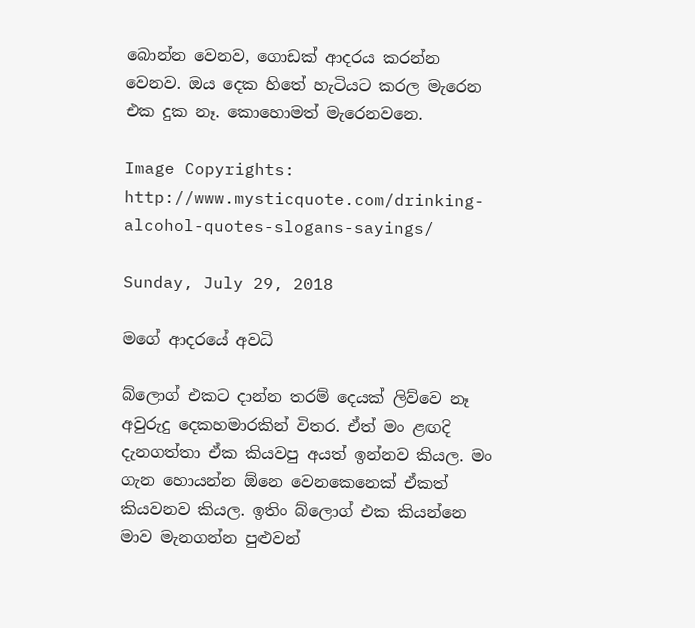බොන්න වෙනව, ගොඩක් ආදරය කරන්න වෙනව. ඔය දෙක හිතේ හැටියට කරල මැරෙන එක දුක නෑ. කොහොමත් මැරෙනවනෙ.

Image Copyrights: http://www.mysticquote.com/drinking-alcohol-quotes-slogans-sayings/

Sunday, July 29, 2018

මගේ ආදරයේ අවධි

බ්ලොග් එකට දාන්න තරම් දෙයක් ලිව්වෙ නෑ අවුරුදු දෙකහමාරකින් විතර. ඒත් මං ළඟදි දැනගත්තා ඒක කියවපු අයත් ඉන්නව කියල. මං ගැන හොයන්න ඕනෙ වෙනකෙනෙක් ඒකත් කියවනව කියල. ඉතිං බ්ලොග් එක කියන්නෙ මාව මැනගන්න පුළුවන්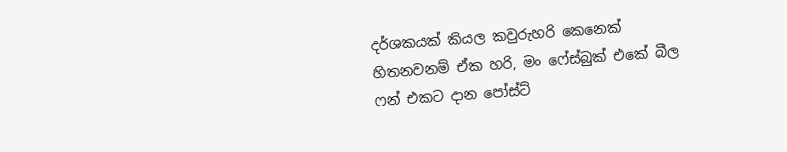දර්ශකයක් කියල කවුරුහරි කෙනෙක් හිතනවනම් ඒක හරි, මං ෆේස්බුක් එකේ බීල ෆන් එකට දාන පෝස්ට්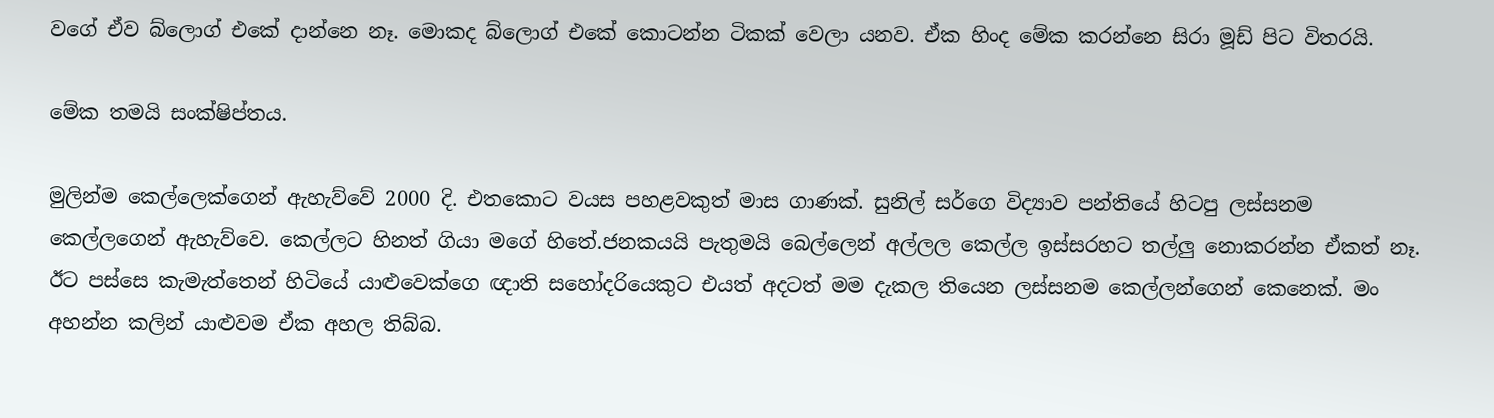වගේ ඒව බ්ලොග් එකේ දාන්නෙ නෑ. මොකද බ්ලොග් එකේ කොටන්න ටිකක් වෙලා යනව. ඒක හිංද මේක කරන්නෙ සිරා මූඩ් පිට විතරයි.

මේක තමයි සංක්ෂිප්තය.

මුලින්ම කෙල්ලෙක්ගෙන් ඇහැව්වේ 2000 දි. එතකොට වයස පහළවකුත් මාස ගාණක්. සුනිල් සර්ගෙ විද්‍යාව පන්තියේ හිටපු ලස්සනම කෙල්ලගෙන් ඇහැව්වෙ. කෙල්ලට හිනත් ගියා මගේ හිතේ.ජනකයයි පැතුමයි බෙල්ලෙන් අල්ලල කෙල්ල ඉස්සරහට තල්ලු නොකරන්න ඒකත් නෑ. ඊට පස්සෙ කැමැත්තෙන් හිටියේ යාළුවෙක්ගෙ ඥාති සහෝදරියෙකුට එයත් අදටත් මම දැකල තියෙන ලස්සනම කෙල්ලන්ගෙන් කෙනෙක්. මං අහන්න කලින් යාළුවම ඒක අහල තිබ්බ.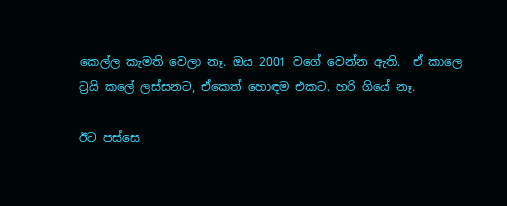කෙල්ල කැමති වෙලා නෑ. ඔය 2001 වගේ වෙන්න ඇති.  ඒ කාලෙ ට්‍රයි කලේ ලස්සනට, ඒකෙත් හොඳම එකට. හරි ගියේ නෑ.

ඊට පස්සෙ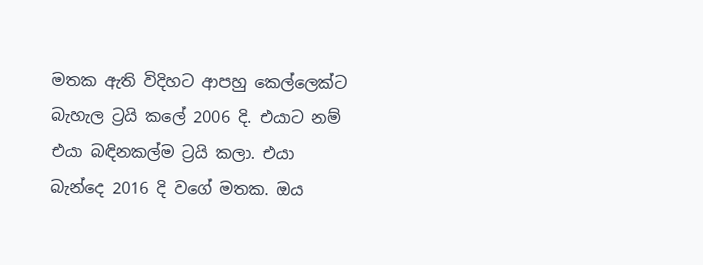මතක ඇති විදිහට ආපහු කෙල්ලෙක්ට බැහැල ට්‍රයි කලේ 2006 දි. එයාට නම් එයා බඳිනකල්ම ට්‍රයි කලා. එයා බැන්දෙ 2016 දි වගේ මතක. ඔය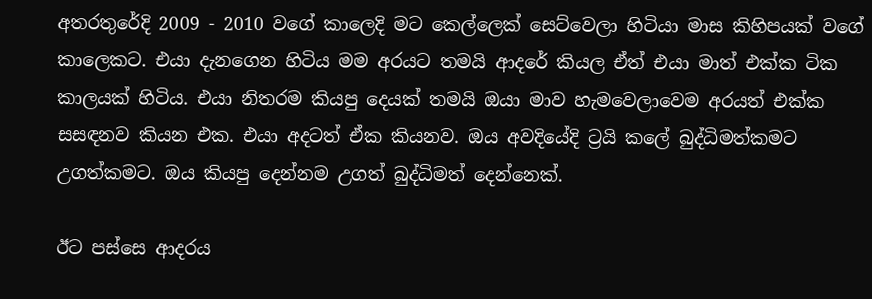අතරතුරේදි 2009 - 2010 වගේ කාලෙදි මට කෙල්ලෙක් සෙට්වෙලා හිටියා මාස කිහිපයක් වගේ කාලෙකට. එයා දැනගෙන හිටිය මම අරයට තමයි ආදරේ කියල ඒත් එයා මාත් එක්ක ටික කාලයක් හිටිය. එයා නිතරම කියපු දෙයක් තමයි ඔයා මාව හැමවෙලාවෙම අරයත් එක්ක සසඳනව කියන එක. එයා අදටත් ඒක කියනව. ඔය අවදියේදි ට්‍රයි කලේ බුද්ධිමත්කමට උගත්කමට. ඔය කියපු දෙන්නම උගත් බුද්ධිමත් දෙන්නෙක්.

ඊට පස්සෙ ආදරය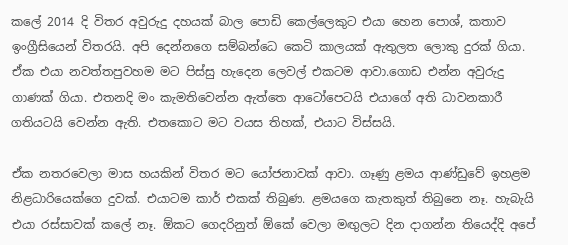කලේ 2014 දි විතර අවුරුදු දහයක් බාල පොඩි කෙල්ලෙකුට එයා හෙන පොශ්, කතාව ඉංග්‍රීසියෙන් විතරයි. අපි දෙන්නගෙ සම්බන්ධෙ කෙටි කාලයක් ඇතුලත ලොකු දුරක් ගියා. ඒක එයා නවත්තපුවහම මට පිස්සු හැදෙන ලෙවල් එකටම ආවා.ගොඩ එන්න අවුරුදු ගාණක් ගියා. එතනදි මං කැමතිවෙන්න ඇත්තෙ ආටෝපෙටයි එයාගේ අති ධාවනකාරී ගතියටයි වෙන්න ඇති. එතකොට මට වයස තිහක්, එයාට විස්සයි.

ඒක නතරවෙලා මාස හයකින් විතර මට යෝජනාවක් ආවා. ගෑණු ළමය ආණ්ඩුවේ ඉහළම නිළධාරියෙක්ගෙ දුවක්. එයාටම කාර් එකක් තිබුණ. ළමයගෙ කැතකුත් තිබුනෙ නෑ. හැබැයි එයා රස්සාවක් කලේ නෑ. ඕකට ගෙදරිනුත් ඕකේ වෙලා මඟුලට දින දාගන්න තියෙද්දි අපේ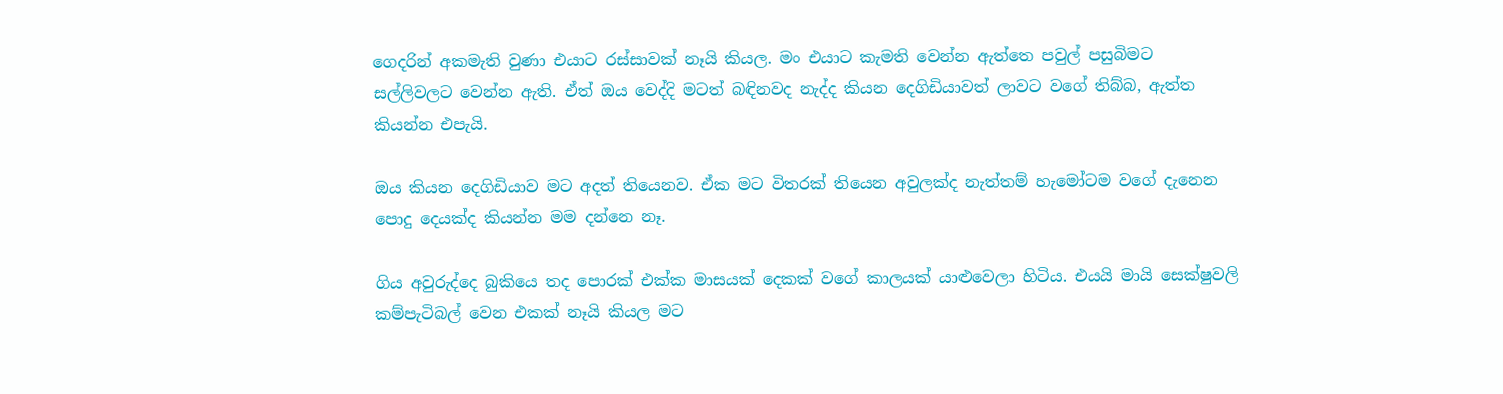ගෙදරින් අකමැති වුණා එයාට රස්සාවක් නෑයි කියල. මං එයාට කැමති වෙන්න ඇත්තෙ පවුල් පසුබිමට සල්ලිවලට වෙන්න ඇති. ඒත් ඔය වෙද්දි මටත් බඳිනවද නැද්ද කියන දෙගිඩියාවත් ලාවට වගේ තිබ්බ, ඇත්ත කියන්න එපැයි.

ඔය කියන දෙගිඩියාව මට අදත් තියෙනව. ඒක මට විතරක් තියෙන අවුලක්ද නැත්තම් හැමෝටම වගේ දැනෙන පොදු දෙයක්ද කියන්න මම දන්නෙ නෑ.

ගිය අවුරුද්දෙ බුකියෙ තද පොරක් එක්ක මාසයක් දෙකක් වගේ කාලයක් යාළුවෙලා හිටිය. එයයි මායි සෙක්ෂුවලි කම්පැටිබල් වෙන එකක් නෑයි කියල මට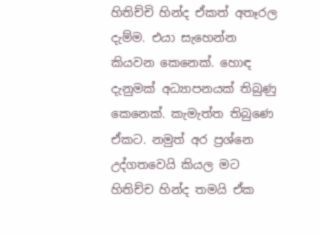හිතිච්චි හින්ද ඒකත් අතෑරල දැම්ම. එයා සැහෙන්න කියවන කෙනෙක්. හොඳ දැනුමක් අධ්‍යාපනයක් තිබුණු කෙනෙක්. කැමැත්ත තිබුණෙ ඒකට. නමුත් අර ප්‍රශ්නෙ උද්ගතවෙයි කියල මට හිතිච්ච හින්ද තමයි ඒක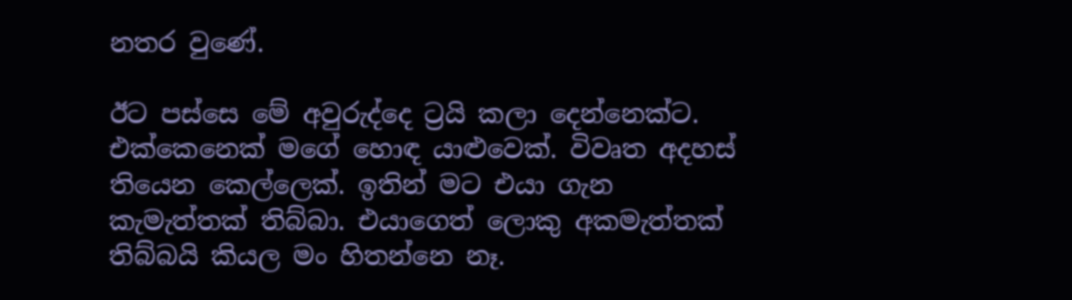නතර වුණේ.

ඊට පස්සෙ මේ අවුරුද්දෙ ට්‍රයි කලා දෙන්නෙක්ට. එක්කෙනෙක් මගේ හොඳ යාළුවෙක්. විවෘත අදහස් තියෙන කෙල්ලෙක්. ඉතින් මට එයා ගැන කැමැත්තක් තිබ්බා. එයාගෙත් ලොකු අකමැත්තක් තිබ්බයි කියල මං හිතන්නෙ නෑ.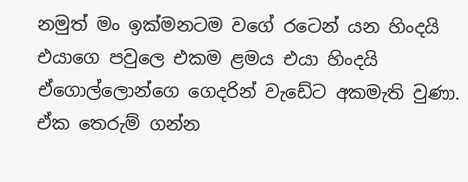නමුත් මං ඉක්මනටම වගේ රටෙන් යන හිංදයි එයාගෙ පවුලෙ එකම ළමය එයා හිංදයි ඒගොල්ලොන්ගෙ ගෙදරින් වැඩේට අකමැති වුණා. ඒක තෙරුම් ගන්න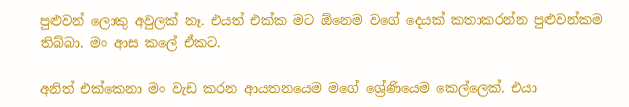පුළුවන් ලොකු අවුලක් නෑ. එයත් එක්ක මට ඕනෙම වගේ දෙයක් කතාකරන්න පුළුවන්කම තිබ්බා. මං ආස කලේ ඒකට.

අනිත් එක්කෙනා මං වැඩ කරන ආයතනයෙම මගේ ශ්‍රේණියෙම කෙල්ලෙක්. එයා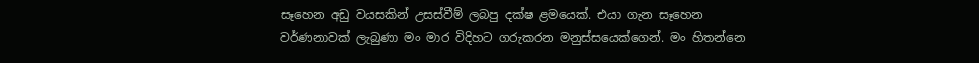සෑහෙන අඩු වයසකින් උසස්වීම් ලබපු දක්ෂ ළමයෙක්. එයා ගැන සෑහෙන වර්ණනාවක් ලැබුණා මං මාර විදිහට ගරුකරන මනුස්සයෙක්ගෙන්. මං හිතන්නෙ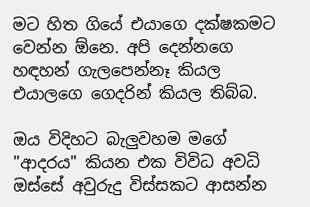මට හිත ගියේ එයාගෙ දක්ෂකමට වෙන්න ඕනෙ. අපි දෙන්නගෙ හඳහන් ගැලපෙන්නෑ කියල එයාලගෙ ගෙදරින් කියල තිබ්බ.

ඔය විදිහට බැලුවහම මගේ "ආදරය" කියන එක විවිධ අවධි ඔස්සේ අවුරුදු විස්සකට ආසන්න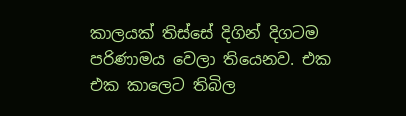කාලයක් තිස්සේ දිගින් දිගටම පරිණාමය වෙලා තියෙනව. එක එක කාලෙට තිබිල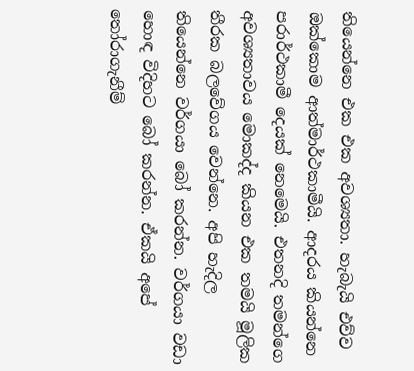තියෙන්නෙ එක එක අවශ්‍යතා. හැබැයි එව්ව ඔක්කොම ආත්මාර්ථකාමීයි. ආදරය කියන්නෙ පරාර්ථකාමී දෙයක් නෙමෙයි. එතනදි තමන්ගෙ අවශ්‍යතාවය මොකද්ද කියන එක තමයි මූලික තීරක බලවේගය වෙන්නෙ. අපි හැදිල තියෙන්නෙ වර්ගයා බෝ කරන්න. වර්ගයා වඩා හොඳ විදිහට බෝ කරන්න. ඒකයි අපේ තෝරාගැනීම්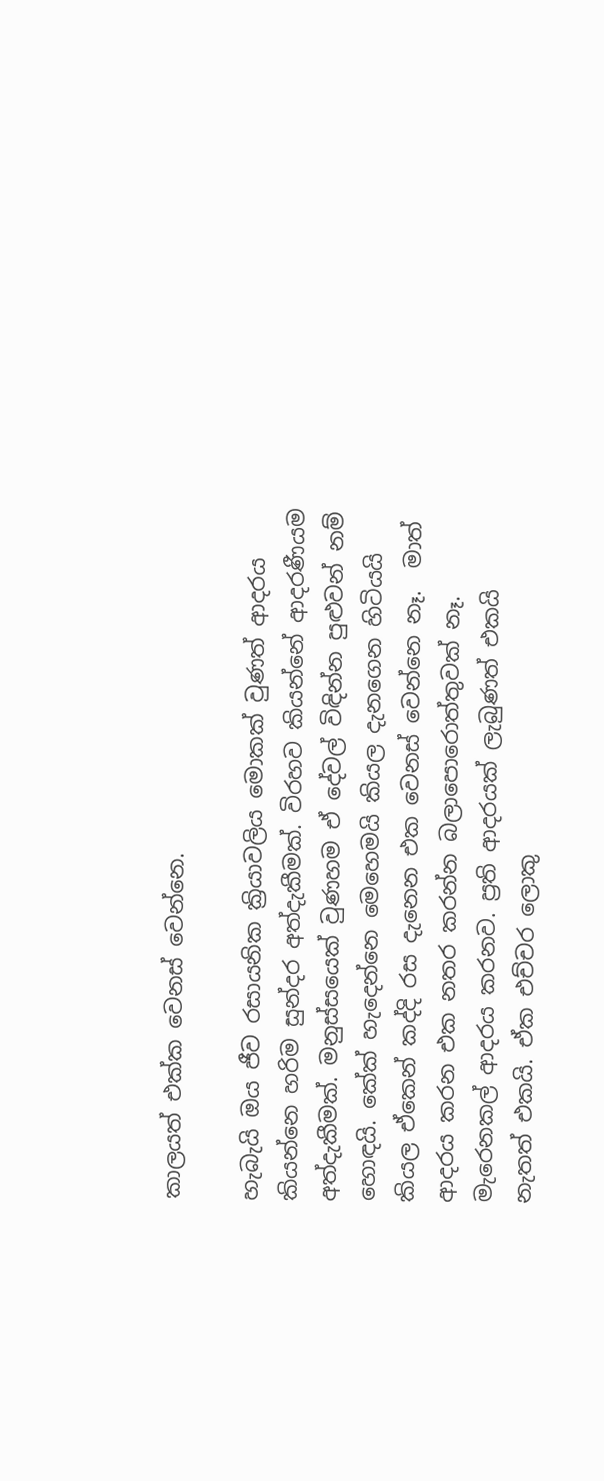කාලයත් එක්ක වෙනස් වෙන්නෙ.

හැබැයි ඔය ජීව රසායනික ක්‍රියාවලිය මොකක් වුණත් ආදරය කියන්නෙ හරිම සුන්දර අත්දැකීමක්. විරහව කියන්නේ ආදරණීයම අත්දැකීමක්. මනුස්සයෙක් වුණහම ඒ දේවල් විඳින්න පුළුවන් නම් හොඳයි. කේක් හැදෙන්නෙ මෙහෙමයි කියල දැනගෙන හිටියයි කියල ඒකෙන් කද්දි රස දැනෙන එක වෙනස් වෙන්නෙ නෑ.  මාත් ආදරය කරන එක නතර කරන්න බලාපොරොත්තුවක් නෑ. මැරෙනකල් ආදරය කරනව. ප්‍රති ආදරයක් ලැබුණත් එකයි නැතත් එකයි. ඒක එච්චර ලොකු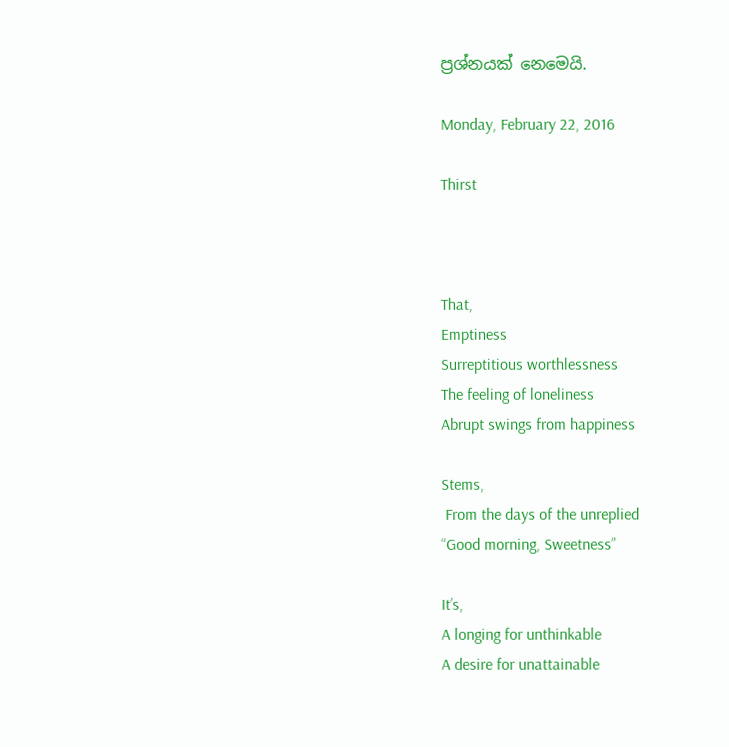ප්‍රශ්නයක් නෙමෙයි.

Monday, February 22, 2016

Thirst



That,
Emptiness
Surreptitious worthlessness
The feeling of loneliness
Abrupt swings from happiness

Stems,
 From the days of the unreplied
“Good morning, Sweetness”

It’s,
A longing for unthinkable
A desire for unattainable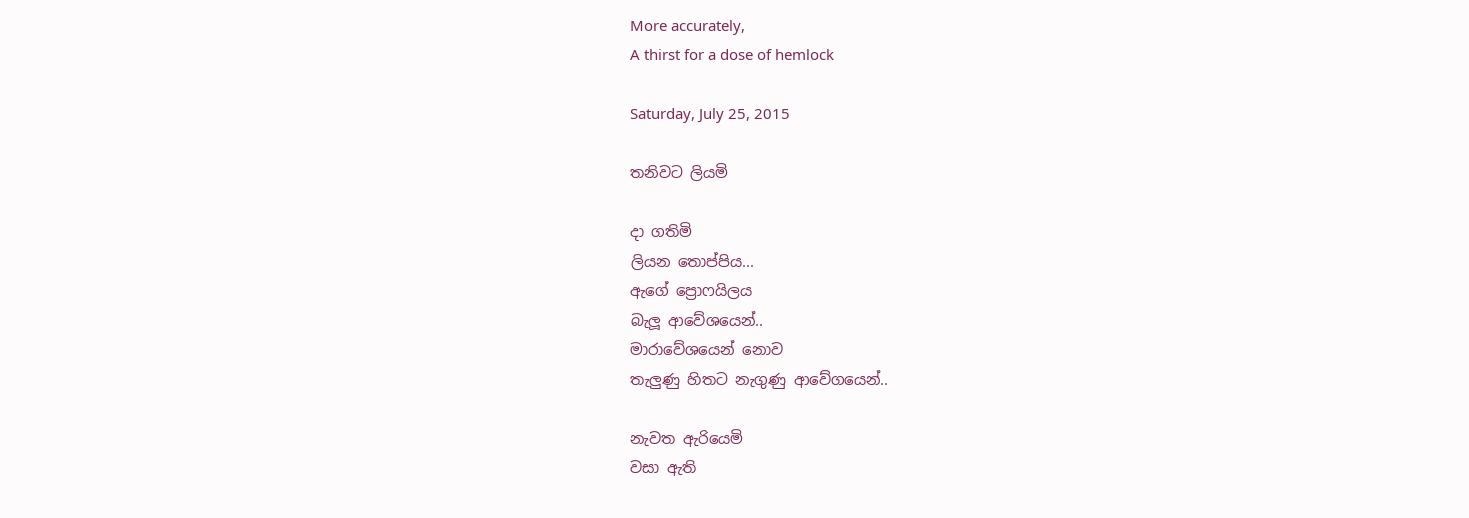More accurately,
A thirst for a dose of hemlock

Saturday, July 25, 2015

තනිවට ලියමි

දා ගතිමි
ලියන තොප්පිය...
ඇගේ ප්‍රොෆයිලය
බැලූ ආවේශයෙන්..
මාරාවේශයෙන් නොව
තැලුණු හිතට නැගුණු ආවේගයෙන්..

නැවත ඇරියෙමි
වසා ඇති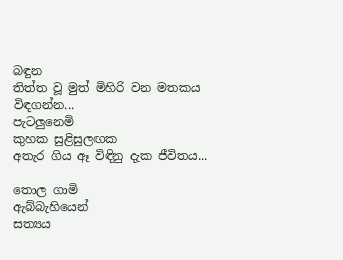බඳුන
තිත්ත වූ මුත් මිහිරි වන මතකය විඳගන්න...
පැටලුනෙමි
කුහක සුළිසුලඟක
අතැර ගිය ඈ විඳිනු දැක ජීවිතය...

තොල ගාමි
ඇබ්බැහියෙන්
සත්‍යය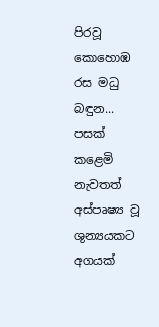පිරවූ කොහොඹ රස මධු බඳුන...
පසක් කළෙමි
නැවතත්
අස්පෘෂ්‍ය වූ ශුන්‍යයකට
අගයක්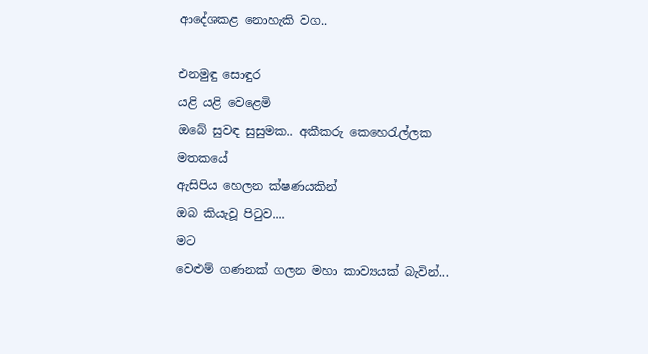ආදේශකළ නොහැකි වග..

එනමුඳු සොඳුර
යළි යළි වෙළෙමි
ඔබේ සුවඳ සුසුමක.. අකීකරු කෙහෙරැල්ලක මතකයේ
ඇසිපිය හෙලන ක්ෂණයකින්
ඔබ කියැවූ පිටුව....
මට
වෙළුම් ගණනක් ගලන මහා කාව්‍යයක් බැවින්...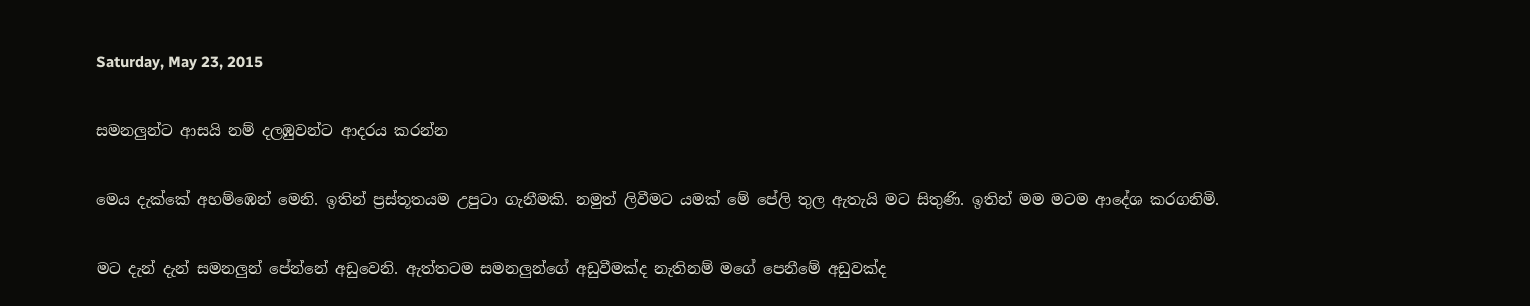Saturday, May 23, 2015

සමනලුන්ට ආසයි නම් දලඹුවන්ට ආදරය කරන්න

මෙය දැක්කේ අහම්ඹෙන් මෙනි. ඉතින් ප්‍රස්තූතයම උපුටා ගැනීමකි. නමුත් ලිවීමට යමක් මේ පේලි තුල ඇතැයි මට සිතුණි. ඉතින් මම මටම ආදේශ කරගනිමි.

මට දැන් දැන් සමනලුන් පේන්නේ අඩුවෙනි. ඇත්තටම සමනලුන්ගේ අඩුවීමක්ද නැතිනම් මගේ පෙනීමේ අඩුවක්ද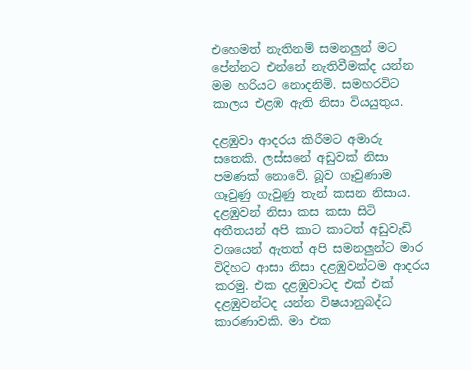එහෙමත් නැතිනම් සමනලුන් මට පේන්නට එන්නේ නැතිවීමක්ද යන්න මම හරියට නොදනිමි. සමහරවිට කාලය එළඹ ඇති නිසා වියයුතුය.

දළඹුවා ආදරය කිරීමට අමාරු සතෙකි. ලස්සනේ අඩුවක් නිසා පමණක් නොවේ. බූව ගෑවුණාම ගෑවුණු ගැවුණු තැන් කසන නිසාය. දළඹුවන් නිසා කස කසා සිටි අතීතයන් අපි කාට කාටත් අඩුවැඩි වශයෙන් ඇතත් අපි සමනලුන්ට මාර විදිහට ආසා නිසා දළඹුවන්ටම ආදරය කරමු. එක දළඹුවාටද එක් එක් දළඹුවන්ටද යන්න විෂයානුබද්ධ කාරණාවකි. මා එක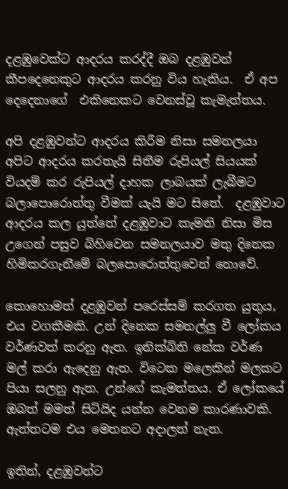දළඹුවෙක්ට ආදරය කරද්දී ඔබ දළඹුවන් කීපදෙනෙකුට ආදරය කරනු විය හැකිය.  ඒ අප දෙදෙනාගේ  එකිනෙකට වෙනස්වූ කැමැත්තය.

අපි දළඹුවන්ට ආදරය කිරීම නිසා සමනලයා අපිට ආදරය කරතැයි සිතීම රුපියල් සියයක් වියදම් කර රුපියල් දාහක ලාබයක් ලැබීමට බලාපොරොත්තු වීමක් යැයි මට සිතේ.  දළඹුවාට ආදරය කල යුත්තේ දළඹුවාට කැමති නිසා මිස උගෙන් පසුව බිහිවෙන සමනලයාව මතු දිනෙක හිමිකරගැනීමේ බලපොරොත්තුවෙන් නොවේ.

කොහොමත් දළඹුවන් පරෙස්සම් කරගත යුතුය, එය වගකීමකි. උන් දිනෙක සමනල්ලු වී ලෝකය වර්ණවත් කරනු ඇත. ඉනික්බිති නේක වර්ණ මල් කරා ඇදෙනු ඇත. විටෙක මලෙකින් මලකට පියා සලනු ඇත. උන්ගේ කැමත්තය. ඒ ලෝකයේ ඔබත් මමත් සිටියිද යන්න වෙනම කාරණාවකි. ඇත්තටම එය මෙතනට අදාලත් නැත.

ඉතින්, දළඹුවන්ට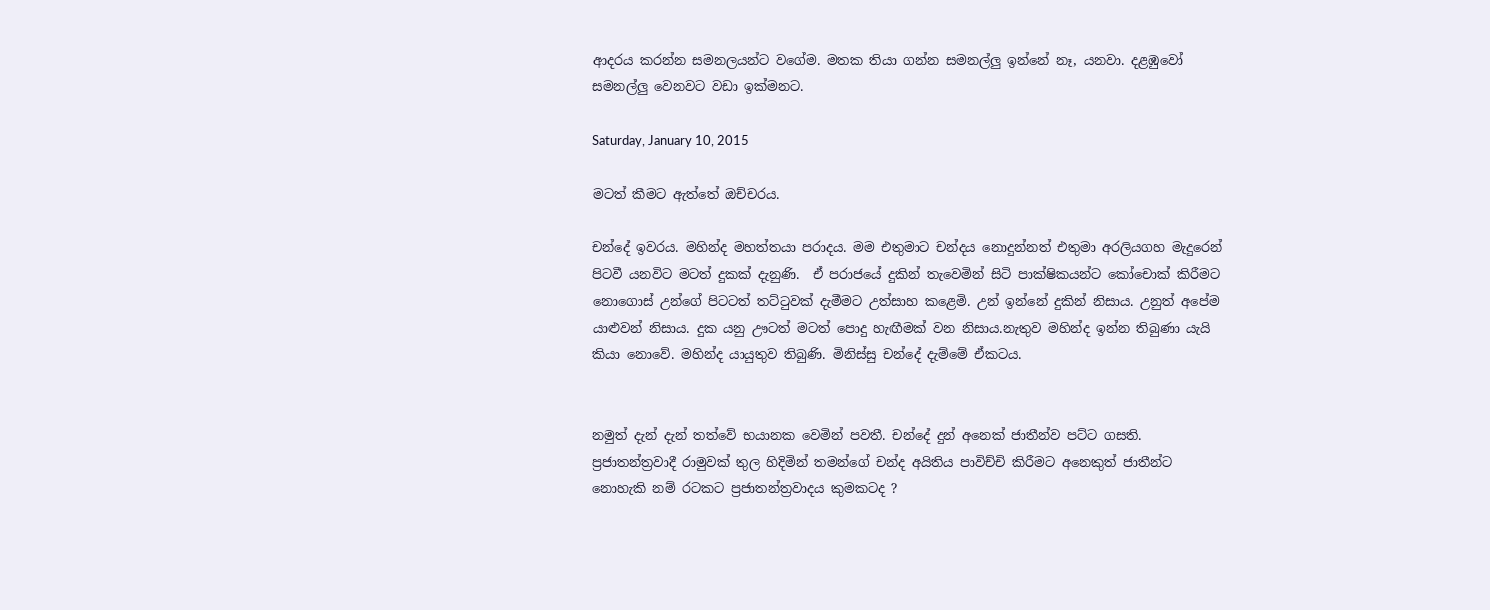ආදරය කරන්න සමනලයන්ට වගේම. මතක තියා ගන්න සමනල්ලු ඉන්නේ නෑ, යනවා. දළඹුවෝ සමනල්ලු වෙනවට වඩා ඉක්මනට.

Saturday, January 10, 2015

මටත් කීමට ඇත්තේ ඔච්චරය.

චන්දේ ඉවරය. මහින්ද මහත්තයා පරාදය. මම එතුමාට චන්දය නොදුන්නත් එතුමා අරලියගහ මැදුරෙන් පිටවී යනවිට මටත් දුකක් දැනුණි.  ඒ පරාජයේ දුකින් තැවෙමින් සිටි පාක්ෂිකයන්ට කෝචොක් කිරීමට නොගොස් උන්ගේ පිටටත් තට්ටුවක් දැමීමට උත්සාහ කළෙමි. උන් ඉන්නේ දුකින් නිසාය. උනුත් අපේම යාළුවන් නිසාය. දුක යනු ඌටත් මටත් පොදු හැඟීමක් වන නිසාය.නැතුව මහින්ද ඉන්න තිබුණා යැයි කියා නොවේ. මහින්ද යායුතුව තිබුණි. මිනිස්සු චන්දේ දැම්මේ ඒකටය.


නමුත් දැන් දැන් තත්වේ භයානක වෙමින් පවතී. චන්දේ දුන් අනෙක් ජාතීන්ව පට්ට ගසති. ප්‍රජාතන්ත්‍රවාදී රාමුවක් තුල හිදිමින් තමන්ගේ චන්ද අයිතිය පාවිච්චි කිරීමට අනෙකුත් ජාතීන්ට නොහැකි නම් රටකට ප්‍රජාතන්ත්‍රවාදය කුමකටද ?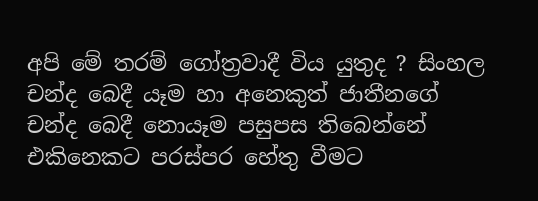අපි මේ තරම් ගෝත්‍රවාදී විය යුතුද ? සිංහල චන්ද බෙදී යෑම හා අනෙකුත් ජාතීනගේ චන්ද බෙදී නො‍යෑම පසුපස තිබෙන්නේ එකිනෙකට පරස්පර හේතු වීමට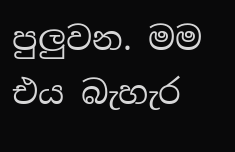පුලුවන. මම එය බැහැර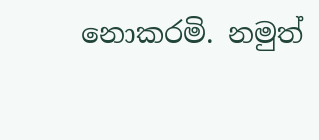නොකරමි. නමුත්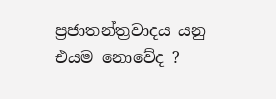ප්‍රජාතන්ත්‍රවාදය යනු එයම නොවේද ?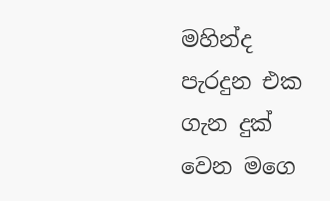මහින්ද පැරදුන එක ගැන දුක් වෙන මගෙ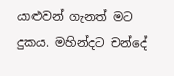යාළුවන් ගැනත් මට දුකය. මහින්දට චන්දේ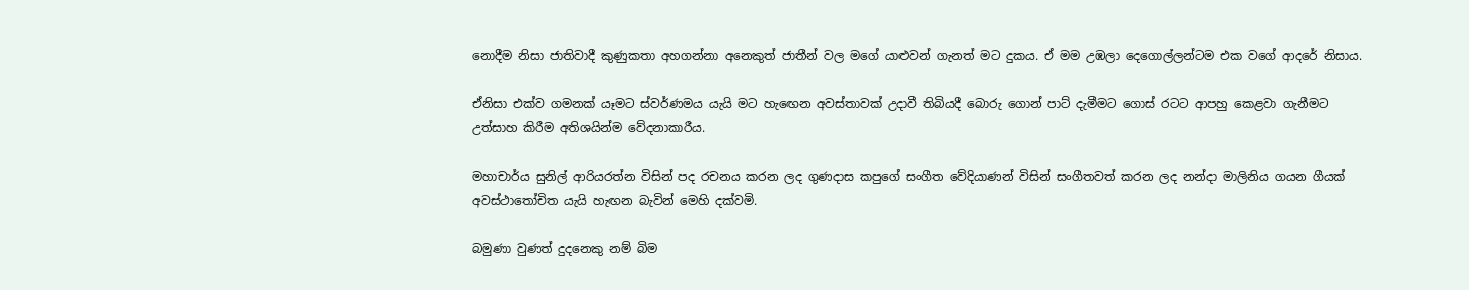නොදීම නිසා ජාතිවාදී කුණුකතා අහගන්නා අනෙකුත් ජාතීන් වල මගේ යාළුවන් ගැනත් මට දුකය. ඒ මම උඹලා දෙගොල්ලන්ටම එක වගේ ආදරේ නිසාය.

ඒනිසා එක්ව ගමනක් යෑමට ස්වර්ණමය යැයි මට හැඟෙන අවස්තාවක් උදාවී තිබියදී බොරු ගොන් පාට් දැමීමට ගොස් රටට ආපහු කෙළවා ගැනීමට උත්සාහ කිරීම අතිශයින්ම වේදනාකාරීය.

මහාචාර්ය සුනිල් ආරියරත්න විසින් පද රචනය කරන ලද ගුණදාස කපුගේ සංගීත වේදියාණන් විසින් සංගීතවත් කරන ලද නන්දා මාලිනිය ගයන ගීයක් අවස්ථාතෝචිත යැයි හැඟන බැවින් මෙහි දක්වමි.

බමුණා වුණත් දුදනෙකු නම් බිම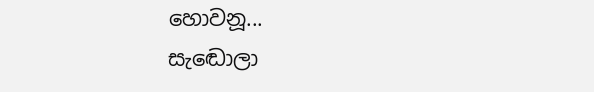හොවනූ...
සැ‍ඬොලා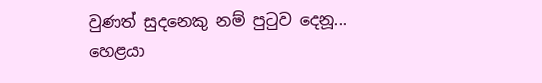වුණත් සුදනෙකු නම් පු‍ටුව දෙනූ...
හෙළයා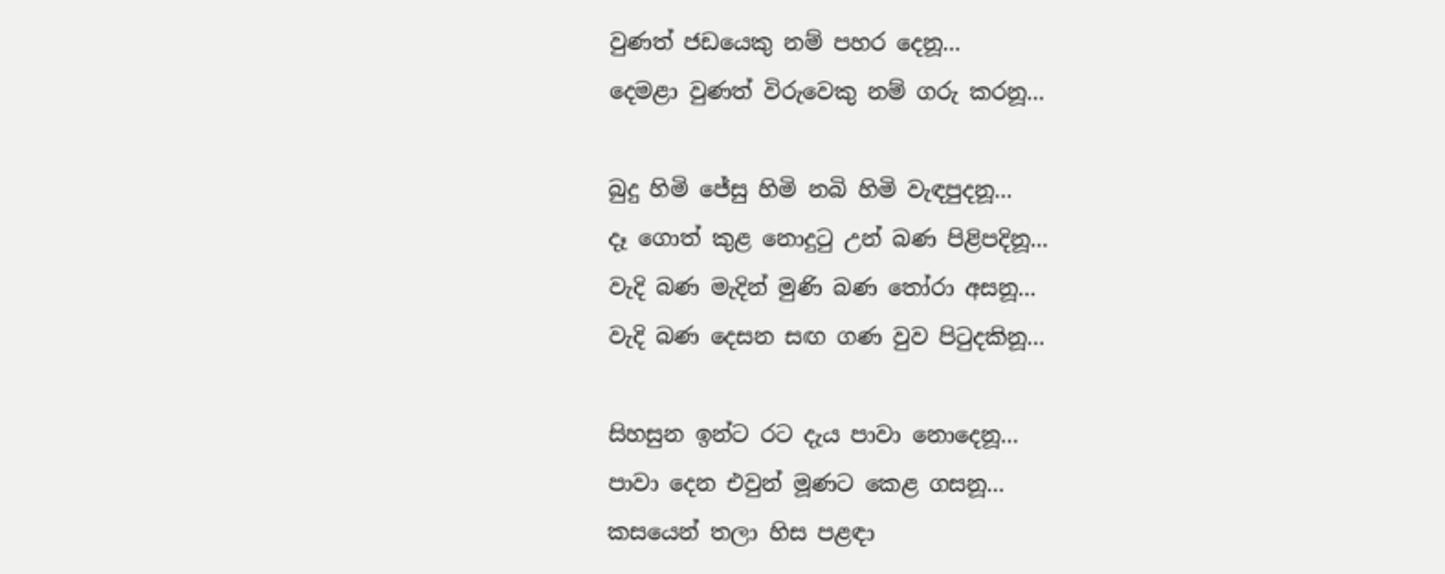වුණත් ජඩයෙකු නම් පහර දෙනූ...
දෙමළා වුණත් විරුවෙකු නම් ගරු කරනූ...

බුදු හිමි ජේසු හිමි නබි හිමි වැඳපුදනූ...
දෑ ගොත් කුළ නොදු‍ටු උන් බණ පිළිපදිනූ...
වැදි බණ මැදින් මුණි බණ ‍තෝරා අසනූ...
වැදි බණ දෙසන සඟ ගණ වුව පි‍ටුදකිනූ...

සිහසුන ඉන්ට රට දැය පාවා නොදෙනූ...
පාවා දෙන එවුන් මූණට කෙළ ගසනූ...
කසයෙන් තලා හිස පළඳා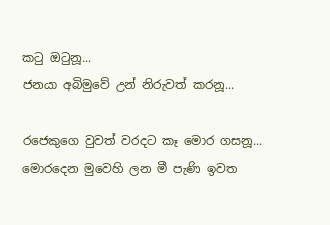ක‍ටු ඔ‍ටුනූ...
ජනයා අබිමුවේ උන් නිරුවත් කරනූ...

රජෙකුගෙ වුවත් වරදට කෑ මොර ගසනූ...
මොරදෙන මුවෙහි ලන මී පැණි ඉවත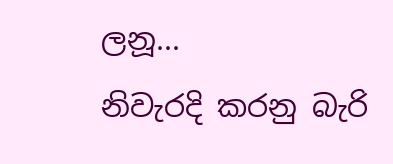ලනූ...
නිවැරදි කරනු බැරි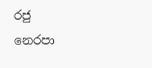රජු නෙරපා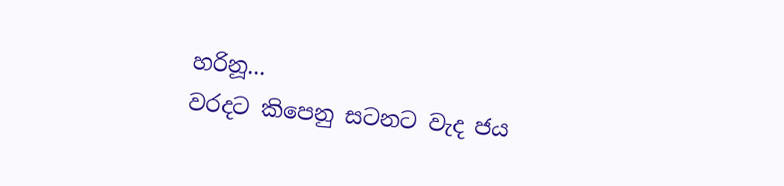හරිනූ...
වරදට කිපෙනු සටනට වැද ජය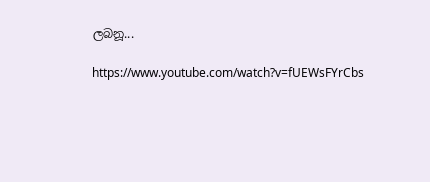ලබනූ...

https://www.youtube.com/watch?v=fUEWsFYrCbs